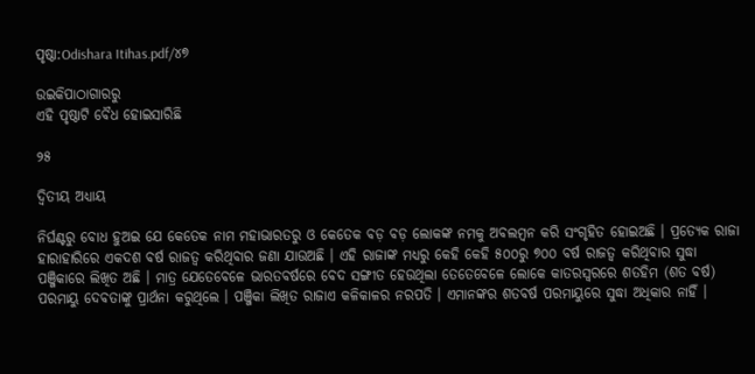ପୃଷ୍ଠା:Odishara Itihas.pdf/୪୭

ଉଇକିପାଠାଗାର‌ରୁ
ଏହି ପୃଷ୍ଠାଟି ବୈଧ ହୋଇସାରିଛି

୨୫

ଦ୍ୱିତୀୟ ଅଧ୍ୟାୟ

ନିର୍ଘଣ୍ଟରୁ ବୋଧ ହୁଅଇ ଯେ କେତେକ ନାମ ମହାଭାରତରୁ ଓ କେତେକ ବଡ଼ ବଡ଼ ଲୋକଙ୍କ ନମକୁ ଅବଲମ୍ବନ କରି ସଂଗୃହିତ ହୋଇଅଛି । ପ୍ରତ୍ୟେକ ରାଜା ହାରାହାରିରେ ଏକଦଶ ବର୍ଷ ରାଜତ୍ୱ କରିଥିବାର ଜଣା ଯାଉଅଛି । ଏହି ରାଜାଙ୍କ ମଧ୍ୟରୁ କେହି କେହି ୫୦୦ରୁ ୭୦୦ ବର୍ଷ ରାଜତ୍ୱ କରିଥିବାର ସୁଦ୍ଧା ପଞ୍ଜିକାରେ ଲିଖିତ ଅଛି । ମାତ୍ର ଯେତେବେଳେ ଭାରତବର୍ଷରେ ବେଦ ସଙ୍ଗୀତ ହେଉଥିଲା ତେତେବେଳେ ଲୋକେ କାତରସ୍ୱରରେ ଶତ‌ହିମ (ଶତ ବର୍ଷ) ପରମାୟୁ ଦେବତାଙ୍କୁ ପ୍ରାର୍ଥନା କରୁଥିଲେ । ପଞ୍ଜିକା ଲିଖିତ ରାଜାଏ କଳିକାଳର ନରପତି । ଏମାନଙ୍କର ଶତବର୍ଷ ପରମାୟୁରେ ସୁଦ୍ଧା ଅଧିକାର ନାହିଁ ।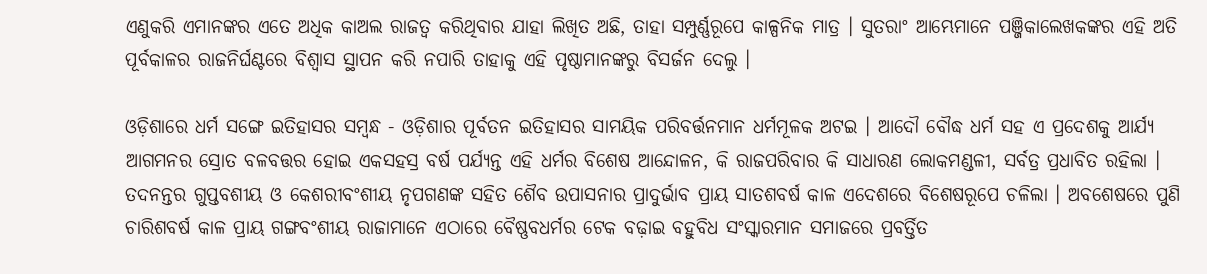ଏଣୁକରି ଏମାନଙ୍କର ଏତେ ଅଧିକ କାଅଲ ରାଜତ୍ୱ କରିଥିବାର ଯାହା ଲିଖିତ ଅଛି, ତାହା ସମ୍ପୁର୍ଣ୍ଣରୂପେ କାଳ୍ପନିକ ମାତ୍ର । ସୁତରାଂ ଆମ୍ଭେମାନେ ପଞ୍ଜିକାଲେଖକଙ୍କର ଏହି ଅତି ପୂର୍ବକାଳର ରାଜନିର୍ଘଣ୍ଟରେ ବିଶ୍ୱାସ ସ୍ଥାପନ କରି ନପାରି ତାହାକୁ ଏହି ପୃଷ୍ଠାମାନଙ୍କରୁ ବିସର୍ଜନ ଦେଲୁ ।

ଓଡ଼ିଶାରେ ଧର୍ମ ସଙ୍ଗେ ଇତିହାସର ସମ୍ବନ୍ଧ - ଓଡ଼ିଶାର ପୂର୍ବତନ ଇତିହାସର ସାମୟିକ ପରିବର୍ତ୍ତନମାନ ଧର୍ମମୂଳକ ଅଟଇ । ଆଦୌ ବୌଦ୍ଧ ଧର୍ମ ସ‌ହ ଏ ପ୍ରଦେଶକୁ ଆର୍ଯ୍ୟ ଆଗମନର ସ୍ରୋତ ବଳବତ୍ତର ହୋଇ ଏକସ‌ହସ୍ର ବର୍ଷ ପର୍ଯ୍ୟନ୍ତ ଏହି ଧର୍ମର ବିଶେଷ ଆନ୍ଦୋଳନ, କି ରାଜପରିବାର କି ସାଧାରଣ ଲୋକମଣ୍ଡଳୀ, ସର୍ବତ୍ର ପ୍ରଧାବିତ ରହିଲା । ତଦନନ୍ତର ଗୁପ୍ତବଶୀୟ ଓ କେଶରୀବଂଶୀୟ ନୃପଗଣଙ୍କ ସ‌ହିତ ଶୈବ ଉପାସନାର ପ୍ରାଦୁର୍ଭାବ ପ୍ରାୟ ସାତଶବର୍ଷ କାଳ ଏଦେଶରେ ବିଶେଷରୂପେ ଚଳିଲା । ଅବଶେଷରେ ପୁଣି ଚାରିଶବର୍ଷ କାଳ ପ୍ରାୟ ଗଙ୍ଗବଂଶୀୟ ରାଜାମାନେ ଏଠାରେ ବୈଷ୍ଣବଧର୍ମର ଟେକ ବଢ଼ାଇ ବ‌ହୁବିଧ ସଂସ୍କାରମାନ ସମାଜରେ ପ୍ରବର୍ତ୍ତିତ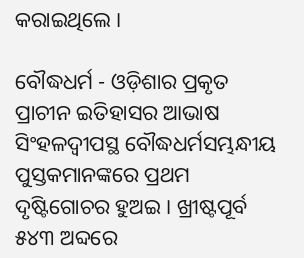କରାଇଥିଲେ ।

ବୌଦ୍ଧଧର୍ମ - ଓଡ଼ିଶାର ପ୍ରକୃତ ପ୍ରାଚୀନ ଇତିହାସର ଆଭାଷ ସିଂହଳଦ୍ୱୀପସ୍ଥ ବୌଦ୍ଧଧର୍ମସମ୍ଭନ୍ଧୀୟ ପୁସ୍ତକମାନଙ୍କରେ ପ୍ରଥମ ଦୃଷ୍ଟିଗୋଚର ହୁଅଇ । ଖ୍ରୀଷ୍ଟପୂର୍ବ ୫୪୩ ଅବ୍ଦରେ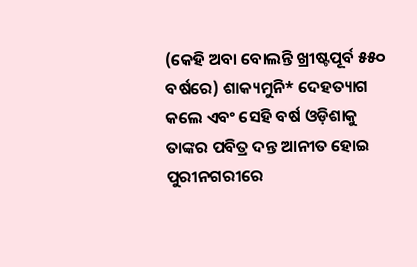(କେହି ଅବା ବୋଲନ୍ତି ଖ୍ରୀଷ୍ଟପୂର୍ବ ୫୫୦ ବର୍ଷରେ) ଶାକ୍ୟମୁନି* ଦେହତ୍ୟାଗ କଲେ ଏବଂ ସେହି ବର୍ଷ ଓଡ଼ିଶାକୁ ତାଙ୍କର ପବିତ୍ର ଦନ୍ତ ଆନୀତ ହୋଇ ପୁରୀନ‌ଗରୀରେ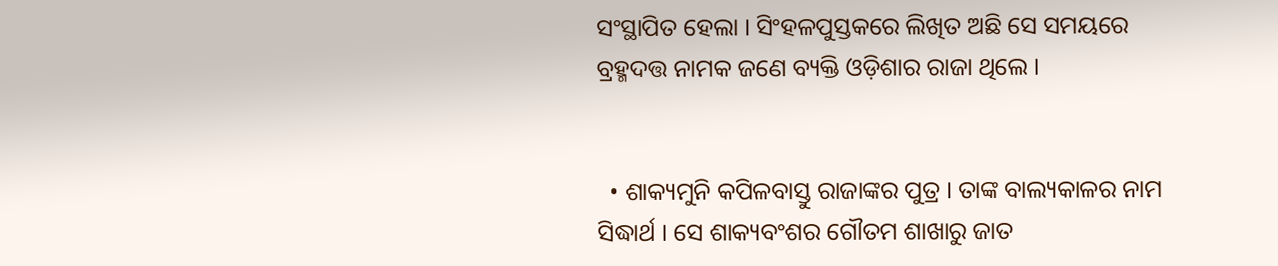ସଂସ୍ଥାପିତ ହେଲା । ସିଂହଳପୁସ୍ତକରେ ଲିଖିତ ଅଛି ସେ ସମୟରେ ବ୍ରହ୍ମଦତ୍ତ ନାମକ ଜଣେ ବ୍ୟକ୍ତି ଓଡ଼ିଶାର ରାଜା ଥିଲେ ।


  • ଶାକ୍ୟମୁନି କପିଳବାସ୍ତୁ ରାଜାଙ୍କର ପୁତ୍ର । ତାଙ୍କ ବାଲ୍ୟକାଳର ନାମ ସିଦ୍ଧାର୍ଥ । ସେ ଶାକ୍ୟବଂଶର ଗୌତମ ଶାଖାରୁ ଜାତ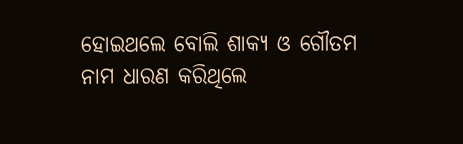ହୋଇଥଲେ ବୋଲି ଶାକ୍ୟ ଓ ଗୌତମ ନାମ ଧାରଣ କରିଥିଲେ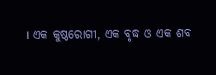। ଏକ କୁଷ୍ଠରୋଗୀ, ଏକ ବୃଦ୍ଧ ଓ ଏକ ଶବ